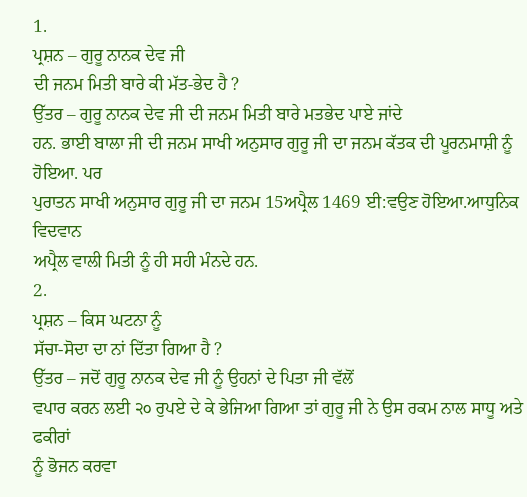1.
ਪ੍ਰਸ਼ਨ – ਗੁਰੂ ਨਾਨਕ ਦੇਵ ਜੀ
ਦੀ ਜਨਮ ਮਿਤੀ ਬਾਰੇ ਕੀ ਮੱਤ-ਭੇਦ ਹੈ ?
ਉੱਤਰ – ਗੁਰੂ ਨਾਨਕ ਦੇਵ ਜੀ ਦੀ ਜਨਮ ਮਿਤੀ ਬਾਰੇ ਮਤਭੇਦ ਪਾਏ ਜਾਂਦੇ
ਹਨ. ਭਾਈ ਬਾਲਾ ਜੀ ਦੀ ਜਨਮ ਸਾਖੀ ਅਨੁਸਾਰ ਗੁਰੂ ਜੀ ਦਾ ਜਨਮ ਕੱਤਕ ਦੀ ਪੂਰਨਮਾਸ਼ੀ ਨੂੰ ਹੋਇਆ. ਪਰ
ਪੁਰਾਤਨ ਸਾਖੀ ਅਨੁਸਾਰ ਗੁਰੂ ਜੀ ਦਾ ਜਨਮ 15ਅਪ੍ਰੈਲ 1469 ਈ:ਵਉਣ ਹੋਇਆ.ਆਧੁਨਿਕ ਵਿਦਵਾਨ
ਅਪ੍ਰੈਲ ਵਾਲੀ ਮਿਤੀ ਨੂੰ ਹੀ ਸਹੀ ਮੰਨਦੇ ਹਨ.
2.
ਪ੍ਰਸ਼ਨ – ਕਿਸ ਘਟਨਾ ਨੂੰ
ਸੱਚਾ-ਸੋਦਾ ਦਾ ਨਾਂ ਦਿੱਤਾ ਗਿਆ ਹੈ ?
ਉੱਤਰ – ਜਦੋਂ ਗੁਰੂ ਨਾਨਕ ਦੇਵ ਜੀ ਨੂੰ ਉਹਨਾਂ ਦੇ ਪਿਤਾ ਜੀ ਵੱਲੋਂ
ਵਪਾਰ ਕਰਨ ਲਈ ੨੦ ਰੁਪਏ ਦੇ ਕੇ ਭੇਜਿਆ ਗਿਆ ਤਾਂ ਗੁਰੂ ਜੀ ਨੇ ਉਸ ਰਕਮ ਨਾਲ ਸਾਧੂ ਅਤੇ ਫਕੀਰਾਂ
ਨੂੰ ਭੋਜਨ ਕਰਵਾ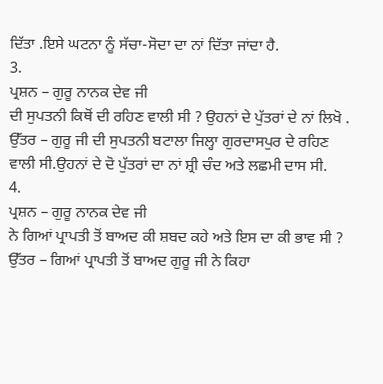ਦਿੱਤਾ .ਇਸੇ ਘਟਨਾ ਨੂੰ ਸੱਚਾ-ਸੋਦਾ ਦਾ ਨਾਂ ਦਿੱਤਾ ਜਾਂਦਾ ਹੈ.
3.
ਪ੍ਰਸ਼ਨ – ਗੁਰੂ ਨਾਨਕ ਦੇਵ ਜੀ
ਦੀ ਸੁਪਤਨੀ ਕਿਥੋਂ ਦੀ ਰਹਿਣ ਵਾਲੀ ਸੀ ? ਉਹਨਾਂ ਦੇ ਪੁੱਤਰਾਂ ਦੇ ਨਾਂ ਲਿਖੋ .
ਉੱਤਰ – ਗੁਰੂ ਜੀ ਦੀ ਸੁਪਤਨੀ ਬਟਾਲਾ ਜਿਲ੍ਹਾ ਗੁਰਦਾਸਪੁਰ ਦੇ ਰਹਿਣ
ਵਾਲੀ ਸੀ.ਉਹਨਾਂ ਦੇ ਦੋ ਪੁੱਤਰਾਂ ਦਾ ਨਾਂ ਸ਼੍ਰੀ ਚੰਦ ਅਤੇ ਲਛਮੀ ਦਾਸ ਸੀ.
4.
ਪ੍ਰਸ਼ਨ – ਗੁਰੂ ਨਾਨਕ ਦੇਵ ਜੀ
ਨੇ ਗਿਆਂ ਪ੍ਰਾਪਤੀ ਤੋਂ ਬਾਅਦ ਕੀ ਸ਼ਬਦ ਕਹੇ ਅਤੇ ਇਸ ਦਾ ਕੀ ਭਾਵ ਸੀ ?
ਉੱਤਰ – ਗਿਆਂ ਪ੍ਰਾਪਤੀ ਤੋਂ ਬਾਅਦ ਗੁਰੂ ਜੀ ਨੇ ਕਿਹਾ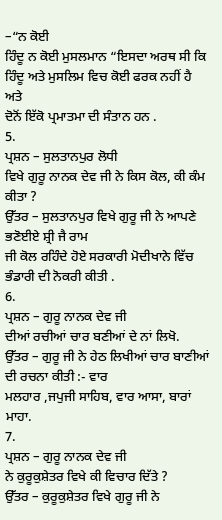–“ਨ ਕੋਈ
ਹਿੰਦੂ ਨ ਕੋਈ ਮੁਸਲਮਾਨ “ਇਸਦਾ ਅਰਥ ਸੀ ਕਿ ਹਿੰਦੂ ਅਤੇ ਮੁਸਲਿਮ ਵਿਚ ਕੋਈ ਫਰਕ ਨਹੀਂ ਹੈ ਅਤੇ
ਦੋਨੋਂ ਇੱਕੋ ਪ੍ਰਮਾਤਮਾ ਦੀ ਸੰਤਾਨ ਹਨ .
5.
ਪ੍ਰਸ਼ਨ – ਸੁਲਤਾਨਪੁਰ ਲੋਧੀ
ਵਿਖੇ ਗੁਰੂ ਨਾਨਕ ਦੇਵ ਜੀ ਨੇ ਕਿਸ ਕੋਲ, ਕੀ ਕੰਮ ਕੀਤਾ ?
ਉੱਤਰ – ਸੁਲਤਾਨਪੁਰ ਵਿਖੇ ਗੁਰੂ ਜੀ ਨੇ ਆਪਣੇ ਭਣੋਈਏ ਸ਼੍ਰੀ ਜੈ ਰਾਮ
ਜੀ ਕੋਲ ਰਹਿੰਦੇ ਹੋਏ ਸਰਕਾਰੀ ਮੋਦੀਖਾਨੇ ਵਿੱਚ ਭੰਡਾਰੀ ਦੀ ਨੋਕਰੀ ਕੀਤੀ .
6.
ਪ੍ਰਸ਼ਨ – ਗੁਰੂ ਨਾਨਕ ਦੇਵ ਜੀ
ਦੀਆਂ ਰਚੀਆਂ ਚਾਰ ਬਣੀਆਂ ਦੇ ਨਾਂ ਲਿਖੋ.
ਉੱਤਰ – ਗੁਰੂ ਜੀ ਨੇ ਹੇਠ ਲਿਖੀਆਂ ਚਾਰ ਬਾਣੀਆਂ ਦੀ ਰਚਨਾ ਕੀਤੀ :- ਵਾਰ
ਮਲਹਾਰ ,ਜਪੁਜੀ ਸਾਹਿਬ, ਵਾਰ ਆਸਾ, ਬਾਰਾਂ ਮਾਹਾ.
7.
ਪ੍ਰਸ਼ਨ – ਗੁਰੂ ਨਾਨਕ ਦੇਵ ਜੀ
ਨੇ ਕੁਰੂਕੁਸ਼ੇਤਰ ਵਿਖੇ ਕੀ ਵਿਚਾਰ ਦਿੱਤੇ ?
ਉੱਤਰ – ਕੁਰੂਕੁਸ਼ੇਤਰ ਵਿਖੇ ਗੁਰੂ ਜੀ ਨੇ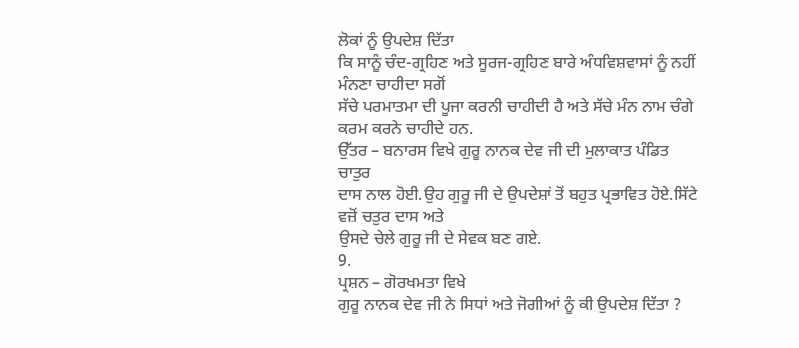ਲੋਕਾਂ ਨੂੰ ਉਪਦੇਸ਼ ਦਿੱਤਾ
ਕਿ ਸਾਨੂੰ ਚੰਦ-ਗ੍ਰਹਿਣ ਅਤੇ ਸੂਰਜ-ਗ੍ਰਹਿਣ ਬਾਰੇ ਅੰਧਵਿਸ਼ਵਾਸਾਂ ਨੂੰ ਨਹੀਂ ਮੰਨਣਾ ਚਾਹੀਦਾ ਸਗੋਂ
ਸੱਚੇ ਪਰਮਾਤਮਾ ਦੀ ਪੂਜਾ ਕਰਨੀ ਚਾਹੀਦੀ ਹੈ ਅਤੇ ਸੱਚੇ ਮੰਨ ਨਾਮ ਚੰਗੇ ਕਰਮ ਕਰਨੇ ਚਾਹੀਦੇ ਹਨ.
ਉੱਤਰ – ਬਨਾਰਸ ਵਿਖੇ ਗੁਰੂ ਨਾਨਕ ਦੇਵ ਜੀ ਦੀ ਮੁਲਾਕਾਤ ਪੰਡਿਤ ਚਾਤੁਰ
ਦਾਸ ਨਾਲ ਹੋਈ.ਉਹ ਗੁਰੂ ਜੀ ਦੇ ਉਪਦੇਸ਼ਾਂ ਤੋਂ ਬਹੁਤ ਪ੍ਰਭਾਵਿਤ ਹੋਏ.ਸਿੱਟੇ ਵਜ਼ੋਂ ਚਤੁਰ ਦਾਸ ਅਤੇ
ਉਸਦੇ ਚੇਲੇ ਗੁਰੂ ਜੀ ਦੇ ਸੇਵਕ ਬਣ ਗਏ.
9.
ਪ੍ਰਸ਼ਨ – ਗੋਰਖਮਤਾ ਵਿਖੇ
ਗੁਰੂ ਨਾਨਕ ਦੇਵ ਜੀ ਨੇ ਸਿਧਾਂ ਅਤੇ ਜੋਗੀਆਂ ਨੂੰ ਕੀ ਉਪਦੇਸ਼ ਦਿੱਤਾ ?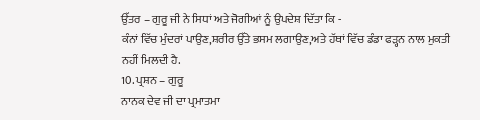ਉੱਤਰ – ਗੁਰੂ ਜੀ ਨੇ ਸਿਧਾਂ ਅਤੇ ਜੋਗੀਆਂ ਨੂੰ ਉਪਦੇਸ਼ ਦਿੱਤਾ ਕਿ -
ਕੰਨਾਂ ਵਿੱਚ ਮੁੰਦਰਾਂ ਪਾਉਣ,ਸ਼ਰੀਰ ਉੱਤੇ ਭਸਮ ਲਗਾਉਣ,ਅਤੇ ਹੱਥਾਂ ਵਿੱਚ ਡੰਡਾ ਫੜ੍ਹਨ ਨਾਲ ਮੁਕਤੀ
ਨਹੀਂ ਮਿਲਦੀ ਹੈ.
10. ਪ੍ਰਸ਼ਨ – ਗੁਰੂ
ਨਾਨਕ ਦੇਵ ਜੀ ਦਾ ਪ੍ਰਮਾਤਮਾ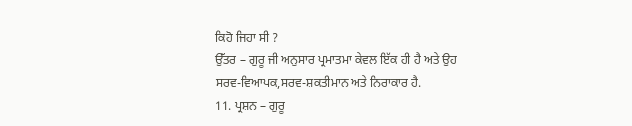ਕਿਹੋ ਜਿਹਾ ਸੀ ?
ਉੱਤਰ – ਗੁਰੂ ਜੀ ਅਨੁਸਾਰ ਪ੍ਰਮਾਤਮਾ ਕੇਵਲ ਇੱਕ ਹੀ ਹੈ ਅਤੇ ਉਹ
ਸਰਵ-ਵਿਆਪਕ,ਸਰਵ-ਸ਼ਕਤੀਮਾਨ ਅਤੇ ਨਿਰਾਕਾਰ ਹੈ.
11. ਪ੍ਰਸ਼ਨ – ਗੁਰੂ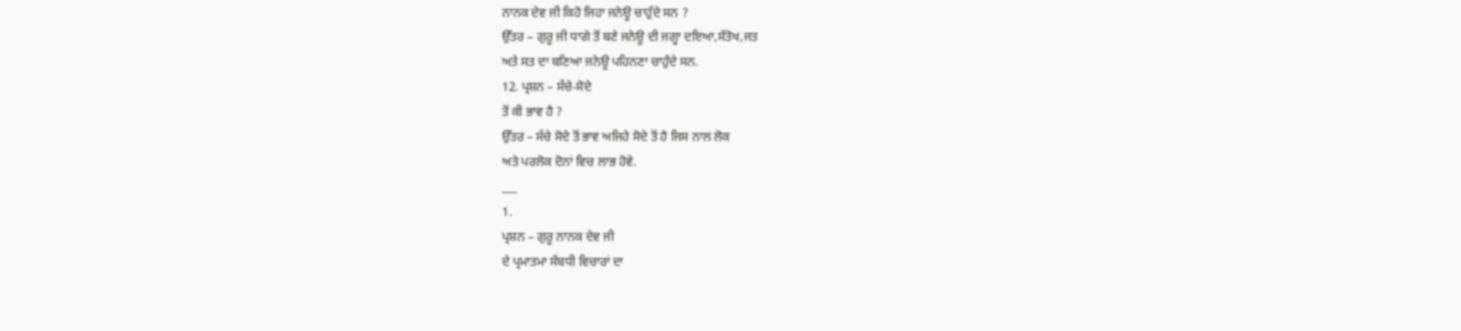ਨਾਨਕ ਦੇਵ ਜੀ ਕਿਹੋ ਜਿਹਾ ਜਨੇਊ ਚਾਹੁੰਦੇ ਸਨ ?
ਉੱਤਰ – ਗੁਰੂ ਜੀ ਧਾਗੇ ਤੋਂ ਬਣੇ ਜਨੇਊ ਦੀ ਜਗ੍ਹਾ ਦਇਆ,ਸੰਤੋਖ,ਜਤ
ਅਤੇ ਸਤ ਦਾ ਬਣਿਆ ਜਨੇਊ ਪਹਿਨਣਾ ਚਾਹੁੰਦੇ ਸਨ.
12. ਪ੍ਰਸ਼ਨ – ਸੱਚੇ-ਸੋਦੇ
ਤੋਂ ਕੀ ਭਾਵ ਹੈ ?
ਉੱਤਰ – ਸੱਚੇ ਸੋਦੇ ਤੋਂ ਭਾਵ ਅਜਿਹੇ ਸੋਦੇ ਤੋਂ ਹੈ ਜਿਸ ਨਾਲ ਲੋਕ
ਅਤੇ ਪਰਲੋਕ ਦੋਨਾਂ ਵਿਚ ਲਾਭ ਹੋਵੇ.
___
1.
ਪ੍ਰਸ਼ਨ – ਗੁਰੂ ਨਾਨਕ ਦੇਵ ਜੀ
ਦੇ ਪ੍ਰਮਾਤਮਾ ਸੰਬਧੀ ਵਿਚਾਰਾਂ ਦਾ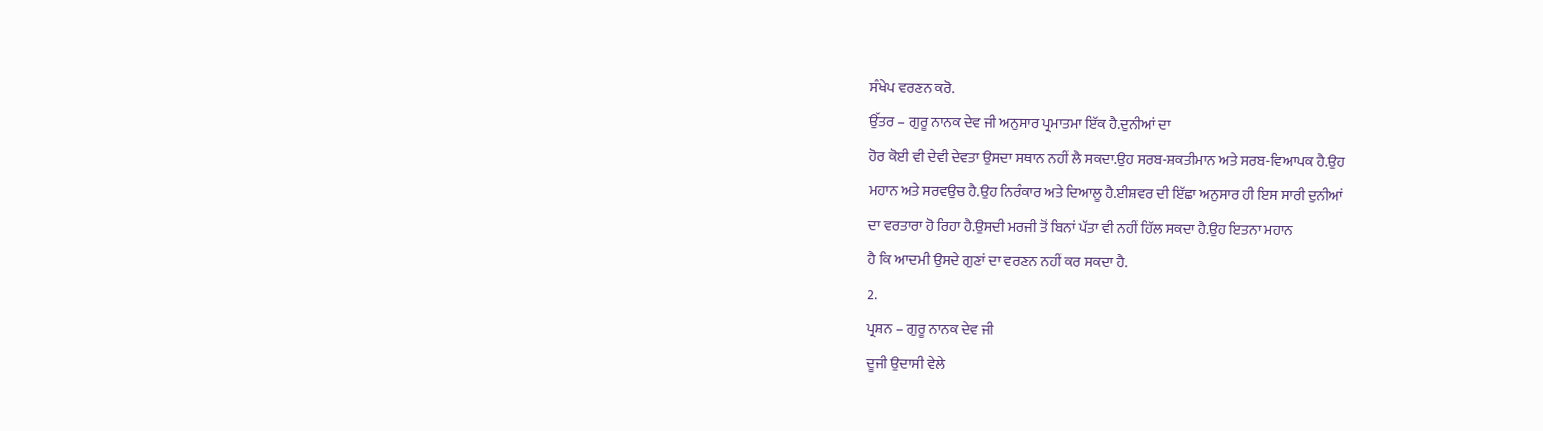ਸੰਖੇਪ ਵਰਣਨ ਕਰੋ.
ਉੱਤਰ – ਗੁਰੂ ਨਾਨਕ ਦੇਵ ਜੀ ਅਨੁਸਾਰ ਪ੍ਰਮਾਤਮਾ ਇੱਕ ਹੈ.ਦੁਨੀਆਂ ਦਾ
ਹੋਰ ਕੋਈ ਵੀ ਦੇਵੀ ਦੇਵਤਾ ਉਸਦਾ ਸਥਾਨ ਨਹੀਂ ਲੈ ਸਕਦਾ.ਉਹ ਸਰਬ-ਸ਼ਕਤੀਮਾਨ ਅਤੇ ਸਰਬ-ਵਿਆਪਕ ਹੈ.ਉਹ
ਮਹਾਨ ਅਤੇ ਸਰਵਉਚ ਹੈ.ਉਹ ਨਿਰੰਕਾਰ ਅਤੇ ਦਿਆਲੂ ਹੈ.ਈਸ਼ਵਰ ਦੀ ਇੱਛਾ ਅਨੁਸਾਰ ਹੀ ਇਸ ਸਾਰੀ ਦੁਨੀਆਂ
ਦਾ ਵਰਤਾਰਾ ਹੋ ਰਿਹਾ ਹੈ.ਉਸਦੀ ਮਰਜੀ ਤੋਂ ਬਿਨਾਂ ਪੱਤਾ ਵੀ ਨਹੀਂ ਹਿੱਲ ਸਕਦਾ ਹੈ.ਉਹ ਇਤਨਾ ਮਹਾਨ
ਹੈ ਕਿ ਆਦਮੀ ਉਸਦੇ ਗੁਣਾਂ ਦਾ ਵਰਣਨ ਨਹੀਂ ਕਰ ਸਕਦਾ ਹੈ.
2.
ਪ੍ਰਸ਼ਨ – ਗੁਰੂ ਨਾਨਕ ਦੇਵ ਜੀ
ਦੂਜੀ ਉਦਾਸੀ ਵੇਲੇ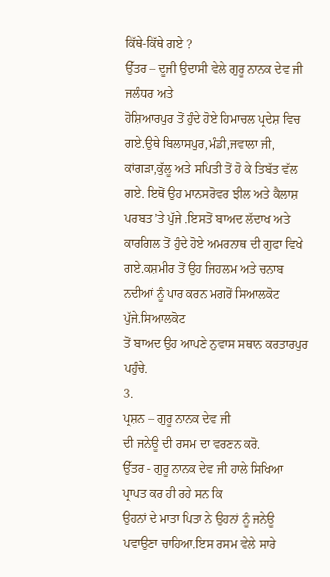ਕਿੱਥੇ-ਕਿੱਥੇ ਗਏ ?
ਉੱਤਰ – ਦੂਜੀ ਉਦਾਸੀ ਵੇਲੇ ਗੁਰੂ ਨਾਨਕ ਦੇਵ ਜੀ ਜਲੰਧਰ ਅਤੇ
ਹੋਸ਼ਿਆਰਪੁਰ ਤੋਂ ਹੁੰਦੇ ਹੋਏ ਹਿਮਾਚਲ ਪ੍ਰਦੇਸ਼ ਵਿਚ ਗਏ.ਉਥੇ ਬਿਲਾਸਪੁਰ,ਮੰਡੀ,ਜਵਾਲਾ ਜੀ,
ਕਾਂਗੜਾ,ਕੁੱਲੂ ਅਤੇ ਸਪਿਤੀ ਤੋਂ ਹੋ ਕੇ ਤਿਬੱਤ ਵੱਲ ਗਏ. ਇਥੋਂ ਉਹ ਮਾਨਸਰੋਵਰ ਝੀਲ ਅਤੇ ਕੈਲਾਸ਼
ਪਰਬਤ’ਤੇ ਪੁੱਜੇ .ਇਸਤੋਂ ਬਾਅਦ ਲੱਦਾਖ ਅਤੇ ਕਾਰਗਿਲ ਤੋਂ ਹੁੰਦੇ ਹੋਏ ਅਮਰਨਾਥ ਦੀ ਗੁਫਾ ਵਿਖੇ
ਗਏ.ਕਸ਼ਮੀਰ ਤੋਂ ਉਹ ਜਿਹਲਮ ਅਤੇ ਚਨਾਬ ਨਦੀਆਂ ਨੂੰ ਪਾਰ ਕਰਨ ਮਗਰੋਂ ਸਿਆਲਕੋਟ ਪੁੱਜੇ.ਸਿਆਲਕੋਟ
ਤੋਂ ਬਾਅਦ ਉਹ ਆਪਣੇ ਨੁਵਾਸ ਸਥਾਨ ਕਰਤਾਰਪੁਰ ਪਹੁੰਚੇ.
3.
ਪ੍ਰਸ਼ਨ – ਗੁਰੂ ਨਾਨਕ ਦੇਵ ਜੀ
ਦੀ ਜਨੇਊ ਦੀ ਰਸਮ ਦਾ ਵਰਣਨ ਕਰੋ.
ਉੱਤਰ - ਗੁਰੂ ਨਾਨਕ ਦੇਵ ਜੀ ਹਾਲੇ ਸਿਖਿਆ ਪ੍ਰਾਪਤ ਕਰ ਹੀ ਰਹੇ ਸਨ ਕਿ
ਉਹਨਾਂ ਦੇ ਮਾਤਾ ਪਿਤਾ ਨੇ ਉਹਨਾਂ ਨੂੰ ਜਨੇਊ ਪਵਾਉਣਾ ਚਾਹਿਆ.ਇਸ ਰਸਮ ਵੇਲੇ ਸਾਰੇ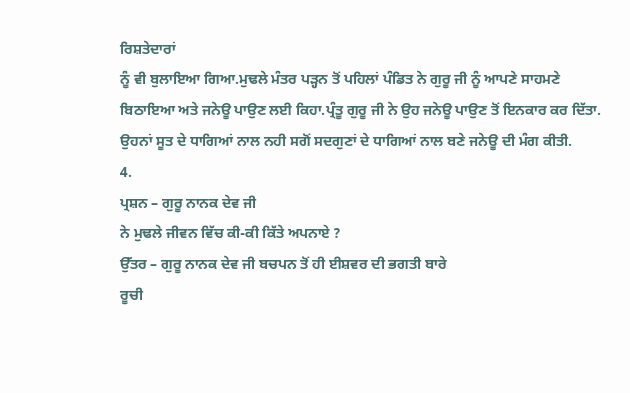ਰਿਸ਼ਤੇਦਾਰਾਂ
ਨੂੰ ਵੀ ਬੁਲਾਇਆ ਗਿਆ.ਮੁਢਲੇ ਮੰਤਰ ਪੜ੍ਹਨ ਤੋਂ ਪਹਿਲਾਂ ਪੰਡਿਤ ਨੇ ਗੁਰੂ ਜੀ ਨੂੰ ਆਪਣੇ ਸਾਹਮਣੇ
ਬਿਠਾਇਆ ਅਤੇ ਜਨੇਊ ਪਾਉਣ ਲਈ ਕਿਹਾ.ਪ੍ਰੰਤੂ ਗੁਰੂ ਜੀ ਨੇ ਉਹ ਜਨੇਊ ਪਾਉਣ ਤੋਂ ਇਨਕਾਰ ਕਰ ਦਿੱਤਾ.
ਉਹਨਾਂ ਸੂਤ ਦੇ ਧਾਗਿਆਂ ਨਾਲ ਨਹੀ ਸਗੋਂ ਸਦਗੁਣਾਂ ਦੇ ਧਾਗਿਆਂ ਨਾਲ ਬਣੇ ਜਨੇਊ ਦੀ ਮੰਗ ਕੀਤੀ.
4.
ਪ੍ਰਸ਼ਨ – ਗੁਰੂ ਨਾਨਕ ਦੇਵ ਜੀ
ਨੇ ਮੁਢਲੇ ਜੀਵਨ ਵਿੱਚ ਕੀ-ਕੀ ਕਿੱਤੇ ਅਪਨਾਏ ?
ਉੱਤਰ – ਗੁਰੂ ਨਾਨਕ ਦੇਵ ਜੀ ਬਚਪਨ ਤੋਂ ਹੀ ਈਸ਼ਵਰ ਦੀ ਭਗਤੀ ਬਾਰੇ
ਰੂਚੀ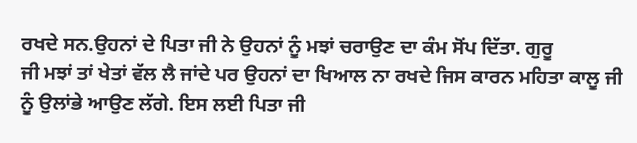ਰਖਦੇ ਸਨ.ਉਹਨਾਂ ਦੇ ਪਿਤਾ ਜੀ ਨੇ ਉਹਨਾਂ ਨੂੰ ਮਝਾਂ ਚਰਾਉਣ ਦਾ ਕੰਮ ਸੋਂਪ ਦਿੱਤਾ. ਗੁਰੂ
ਜੀ ਮਝਾਂ ਤਾਂ ਖੇਤਾਂ ਵੱਲ ਲੈ ਜਾਂਦੇ ਪਰ ਉਹਨਾਂ ਦਾ ਖਿਆਲ ਨਾ ਰਖਦੇ ਜਿਸ ਕਾਰਨ ਮਹਿਤਾ ਕਾਲੂ ਜੀ
ਨੂੰ ਉਲਾਂਭੇ ਆਉਣ ਲੱਗੇ. ਇਸ ਲਈ ਪਿਤਾ ਜੀ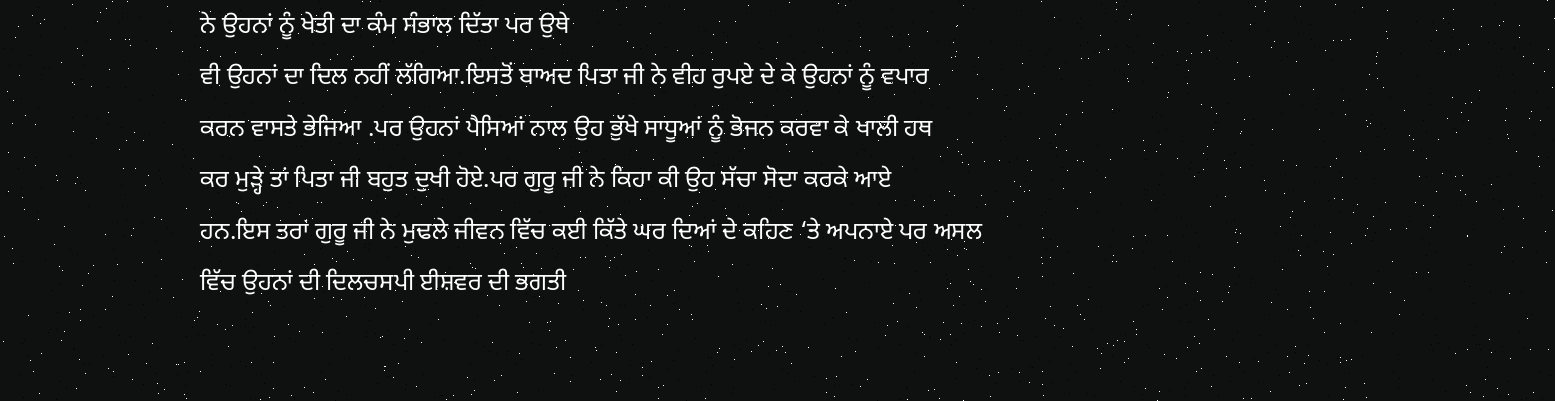ਨੇ ਉਹਨਾਂ ਨੂੰ ਖੇਤੀ ਦਾ ਕੰਮ ਸੰਭਾਲ ਦਿੱਤਾ ਪਰ ਉਥੇ
ਵੀ ਉਹਨਾਂ ਦਾ ਦਿਲ ਨਹੀਂ ਲੱਗਿਆ.ਇਸਤੋਂ ਬਾਅਦ ਪਿਤਾ ਜੀ ਨੇ ਵੀਹ ਰੁਪਏ ਦੇ ਕੇ ਉਹਨਾਂ ਨੂੰ ਵਪਾਰ
ਕਰਨ ਵਾਸਤੇ ਭੇਜਿਆ .ਪਰ ਉਹਨਾਂ ਪੈਸਿਆਂ ਨਾਲ ਉਹ ਭੁੱਖੇ ਸਾਧੂਆਂ ਨੂੰ ਭੋਜਨ ਕਰਵਾ ਕੇ ਖਾਲੀ ਹਥ
ਕਰ ਮੁੜ੍ਹੇ ਤਾਂ ਪਿਤਾ ਜੀ ਬਹੁਤ ਦੁਖੀ ਹੋਏ.ਪਰ ਗੁਰੂ ਜੀ ਨੇ ਕਿਹਾ ਕੀ ਉਹ ਸੱਚਾ ਸੋਦਾ ਕਰਕੇ ਆਏ
ਹਨ.ਇਸ ਤਰਾਂ ਗੁਰੂ ਜੀ ਨੇ ਮੁਢਲੇ ਜੀਵਨ ਵਿੱਚ ਕਈ ਕਿੱਤੇ ਘਰ ਦਿਆਂ ਦੇ ਕਹਿਣ ‘ਤੇ ਅਪਨਾਏ ਪਰ ਅਸਲ
ਵਿੱਚ ਉਹਨਾਂ ਦੀ ਦਿਲਚਸਪੀ ਈਸ਼ਵਰ ਦੀ ਭਗਤੀ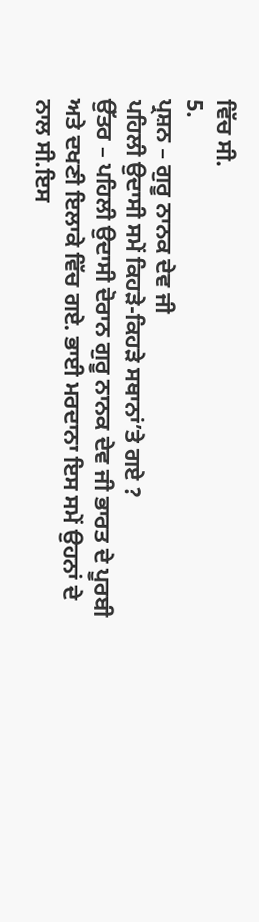ਵਿੱਚ ਸੀ.
5.
ਪ੍ਰਸ਼ਨ – ਗੁਰੂ ਨਾਨਕ ਦੇਵ ਜੀ
ਪਹਿਲੀ ਉਦਾਸੀ ਸਮੇਂ ਕਿਹੜੇ-ਕਿਹੜੇ ਸਥਾਨਾਂ’ਤੇ ਗਏ ?
ਉੱਤਰ – ਪਹਿਲੀ ਉਦਾਸੀ ਦੋਰਾਨ ਗੁਰੂ ਨਾਨਕ ਦੇਵ ਜੀ ਭਾਰਤ ਦੇ ਪੂਰਬੀ
ਅਤੇ ਦਖਣੀ ਇਲਾਕੇ ਵਿੱਚ ਗਏ. ਭਾਈ ਮਰਦਾਨਾ ਇਸ ਸਮੇਂ ਉਹਨਾਂ ਦੇ ਨਾਲ ਸੀ.ਇਸ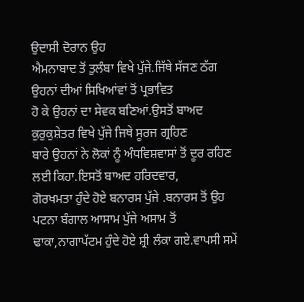ਉਦਾਸੀ ਦੋਰਾਨ ਉਹ
ਐਮਨਾਬਾਦ ਤੋਂ ਤੁਲੰਬਾ ਵਿਖੇ ਪੁੱਜੇ.ਜਿੱਥੇ ਸੱਜਣ ਠੱਗ ਉਹਨਾਂ ਦੀਆਂ ਸਿਖਿਆਂਵਾਂ ਤੋਂ ਪ੍ਰਭਾਵਿਤ
ਹੋ ਕੇ ਉਹਨਾਂ ਦਾ ਸੇਵਕ ਬਣਿਆਂ.ਉਸਤੋਂ ਬਾਅਦ ਕੁਰੁਕੁਸ਼ੇਤਰ ਵਿਖੇ ਪੁੱਜੇ ਜਿਥੇ ਸੂਰਜ ਗ੍ਰਹਿਣ
ਬਾਰੇ ਉਹਨਾਂ ਨੇ ਲੋਕਾਂ ਨੂੰ ਅੰਧਵਿਸ਼ਵਾਸਾਂ ਤੋਂ ਦੂਰ ਰਹਿਣ ਲਈ ਕਿਹਾ.ਇਸਤੋਂ ਬਾਅਦ ਹਰਿਦਵਾਰ,
ਗੋਰਖਮਤਾ ਹੁੰਦੇ ਹੋਏ ਬਨਾਰਸ ਪੁੱਜੇ .ਬਨਾਰਸ ਤੋਂ ਉਹ ਪਟਨਾ ਬੰਗਾਲ ਆਸਾਮ ਪੁੱਜੇ ਅਸਾਮ ਤੋਂ
ਢਾਕਾ,ਨਾਗਾਪੱਟਮ ਹੁੰਦੇ ਹੋਏ ਸ਼੍ਰੀ ਲੰਕਾ ਗਏ.ਵਾਪਸੀ ਸਮੇਂ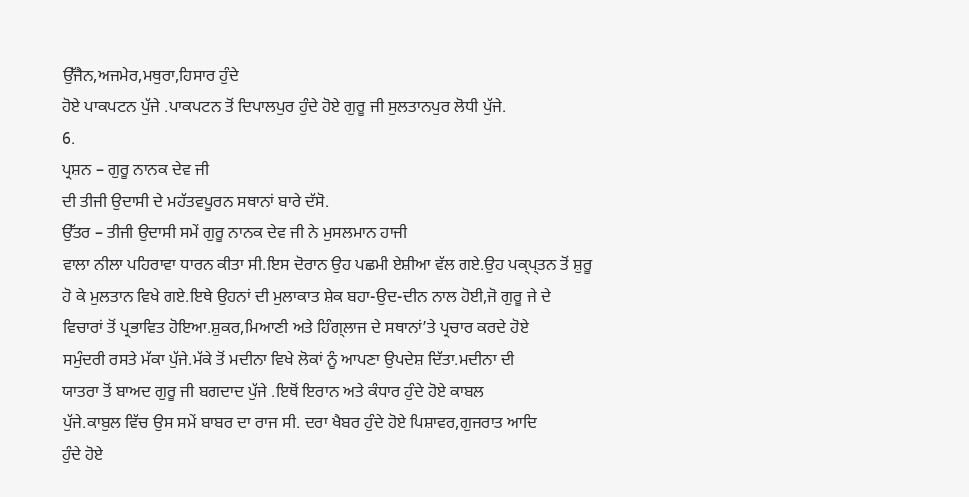ਉੱਜੈਨ,ਅਜਮੇਰ,ਮਥੁਰਾ,ਹਿਸਾਰ ਹੁੰਦੇ
ਹੋਏ ਪਾਕਪਟਨ ਪੁੱਜੇ .ਪਾਕਪਟਨ ਤੋਂ ਦਿਪਾਲਪੁਰ ਹੁੰਦੇ ਹੋਏ ਗੁਰੂ ਜੀ ਸੁਲਤਾਨਪੁਰ ਲੋਧੀ ਪੁੱਜੇ.
6.
ਪ੍ਰਸ਼ਨ – ਗੁਰੂ ਨਾਨਕ ਦੇਵ ਜੀ
ਦੀ ਤੀਜੀ ਉਦਾਸੀ ਦੇ ਮਹੱਤਵਪੂਰਨ ਸਥਾਨਾਂ ਬਾਰੇ ਦੱਸੋ.
ਉੱਤਰ – ਤੀਜੀ ਉਦਾਸੀ ਸਮੇਂ ਗੁਰੂ ਨਾਨਕ ਦੇਵ ਜੀ ਨੇ ਮੁਸਲਮਾਨ ਹਾਜੀ
ਵਾਲਾ ਨੀਲਾ ਪਹਿਰਾਵਾ ਧਾਰਨ ਕੀਤਾ ਸੀ.ਇਸ ਦੋਰਾਨ ਉਹ ਪਛਮੀ ਏਸ਼ੀਆ ਵੱਲ ਗਏ.ਉਹ ਪਕ੍ਪ੍ਤਨ ਤੋਂ ਸ਼ੁਰੂ
ਹੋ ਕੇ ਮੁਲਤਾਨ ਵਿਖੇ ਗਏ.ਇਥੇ ਉਹਨਾਂ ਦੀ ਮੁਲਾਕਾਤ ਸ਼ੇਕ ਬਹਾ-ਉਦ-ਦੀਨ ਨਾਲ ਹੋਈ,ਜੋ ਗੁਰੂ ਜੇ ਦੇ
ਵਿਚਾਰਾਂ ਤੋਂ ਪ੍ਰਭਾਵਿਤ ਹੋਇਆ.ਸ਼ੁਕਰ,ਮਿਆਣੀ ਅਤੇ ਹਿੰਗ੍ਲਾਜ ਦੇ ਸਥਾਨਾਂ’ਤੇ ਪ੍ਰਚਾਰ ਕਰਦੇ ਹੋਏ
ਸਮੁੰਦਰੀ ਰਸਤੇ ਮੱਕਾ ਪੁੱਜੇ.ਮੱਕੇ ਤੋਂ ਮਦੀਨਾ ਵਿਖੇ ਲੋਕਾਂ ਨੂੰ ਆਪਣਾ ਉਪਦੇਸ਼ ਦਿੱਤਾ.ਮਦੀਨਾ ਦੀ
ਯਾਤਰਾ ਤੋਂ ਬਾਅਦ ਗੁਰੂ ਜੀ ਬਗਦਾਦ ਪੁੱਜੇ .ਇਥੋਂ ਇਰਾਨ ਅਤੇ ਕੰਧਾਰ ਹੁੰਦੇ ਹੋਏ ਕਾਬਲ
ਪੁੱਜੇ.ਕਾਬੁਲ ਵਿੱਚ ਉਸ ਸਮੇਂ ਬਾਬਰ ਦਾ ਰਾਜ ਸੀ. ਦਰਾ ਖੈਬਰ ਹੁੰਦੇ ਹੋਏ ਪਿਸ਼ਾਵਰ,ਗੁਜਰਾਤ ਆਦਿ
ਹੁੰਦੇ ਹੋਏ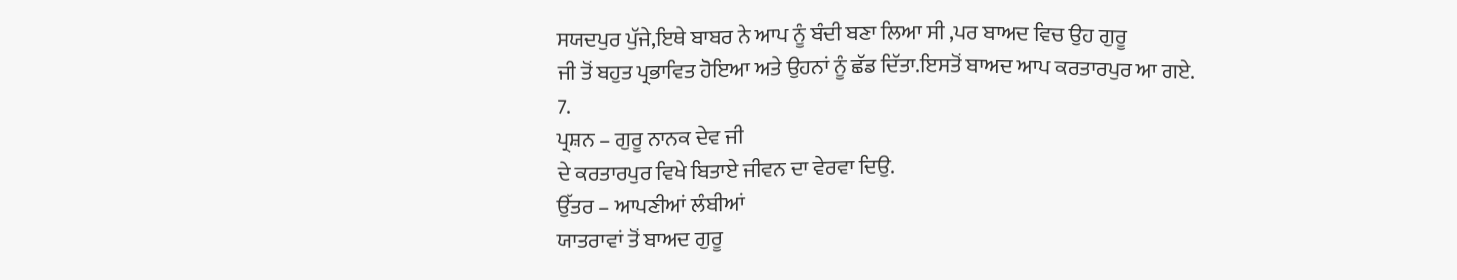ਸਯਦਪੁਰ ਪੁੱਜੇ,ਇਥੇ ਬਾਬਰ ਨੇ ਆਪ ਨੂੰ ਬੰਦੀ ਬਣਾ ਲਿਆ ਸੀ ,ਪਰ ਬਾਅਦ ਵਿਚ ਉਹ ਗੁਰੂ
ਜੀ ਤੋਂ ਬਹੁਤ ਪ੍ਰਭਾਵਿਤ ਹੋਇਆ ਅਤੇ ਉਹਨਾਂ ਨੂੰ ਛੱਡ ਦਿੱਤਾ.ਇਸਤੋਂ ਬਾਅਦ ਆਪ ਕਰਤਾਰਪੁਰ ਆ ਗਏ.
7.
ਪ੍ਰਸ਼ਨ – ਗੁਰੂ ਨਾਨਕ ਦੇਵ ਜੀ
ਦੇ ਕਰਤਾਰਪੁਰ ਵਿਖੇ ਬਿਤਾਏ ਜੀਵਨ ਦਾ ਵੇਰਵਾ ਦਿਉ.
ਉੱਤਰ – ਆਪਣੀਆਂ ਲੰਬੀਆਂ
ਯਾਤਰਾਵਾਂ ਤੋਂ ਬਾਅਦ ਗੁਰੂ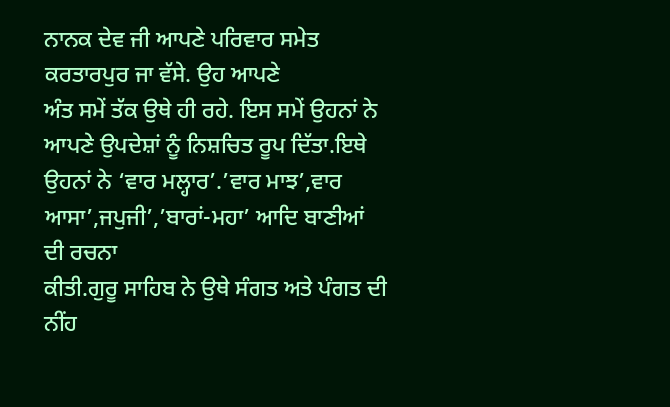ਨਾਨਕ ਦੇਵ ਜੀ ਆਪਣੇ ਪਰਿਵਾਰ ਸਮੇਤ ਕਰਤਾਰਪੁਰ ਜਾ ਵੱਸੇ. ਉਹ ਆਪਣੇ
ਅੰਤ ਸਮੇਂ ਤੱਕ ਉਥੇ ਹੀ ਰਹੇ. ਇਸ ਸਮੇਂ ਉਹਨਾਂ ਨੇ ਆਪਣੇ ਉਪਦੇਸ਼ਾਂ ਨੂੰ ਨਿਸ਼ਚਿਤ ਰੂਪ ਦਿੱਤਾ.ਇਥੇ
ਉਹਨਾਂ ਨੇ ‘ਵਾਰ ਮਲ੍ਹਾਰ’.’ਵਾਰ ਮਾਝ’,ਵਾਰ ਆਸਾ’,ਜਪੁਜੀ’,’ਬਾਰਾਂ-ਮਹਾ’ ਆਦਿ ਬਾਣੀਆਂ ਦੀ ਰਚਨਾ
ਕੀਤੀ.ਗੁਰੂ ਸਾਹਿਬ ਨੇ ਉਥੇ ਸੰਗਤ ਅਤੇ ਪੰਗਤ ਦੀ ਨੀਂਹ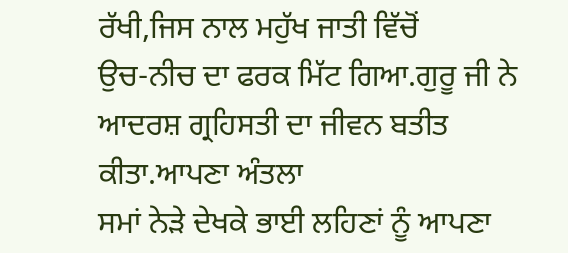ਰੱਖੀ,ਜਿਸ ਨਾਲ ਮਹੁੱਖ ਜਾਤੀ ਵਿੱਚੋਂ
ਉਚ-ਨੀਚ ਦਾ ਫਰਕ ਮਿੱਟ ਗਿਆ.ਗੁਰੂ ਜੀ ਨੇ ਆਦਰਸ਼ ਗ੍ਰਹਿਸਤੀ ਦਾ ਜੀਵਨ ਬਤੀਤ ਕੀਤਾ.ਆਪਣਾ ਅੰਤਲਾ
ਸਮਾਂ ਨੇੜੇ ਦੇਖਕੇ ਭਾਈ ਲਹਿਣਾਂ ਨੂੰ ਆਪਣਾ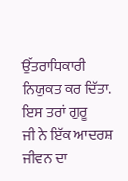ਉੱਤਰਾਧਿਕਾਰੀ ਨਿਯੁਕਤ ਕਰ ਦਿੱਤਾ. ਇਸ ਤਰਾਂ ਗੁਰੂ
ਜੀ ਨੇ ਇੱਕ ਆਦਰਸ਼ ਜੀਵਨ ਦਾ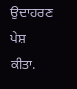ਉਦਾਹਰਣ ਪੇਸ਼ ਕੀਤਾ.